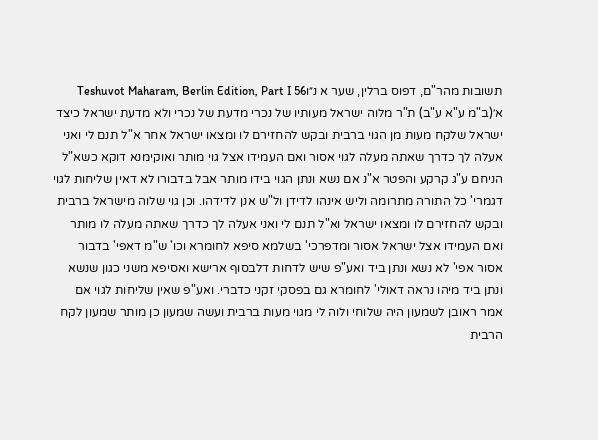תשובות מהר"ם, דפוס ברלין, שער א נ״וTeshuvot Maharam, Berlin Edition, Part I 56
א׳(ב"מ ע"א ע"ב) ת"ר מלוה ישראל מעותיו של נכרי מדעת של נכרי ולא מדעת ישראל כיצד ישראל שלקח מעות מן הגוי ברבית ובקש להחזירם לו ומצאו ישראל אחר א"ל תנם לי ואני אעלה לך כדרך שאתה מעלה לגוי אסור ואם העמידו אצל גוי מותר ואוקימנא דוקא כשא"ל הניחם ע"ג קרקע והפטר א"נ אם נשא ונתן הגוי בידו מותר אבל בדבורו לא דאין שליחות לגוי דגמרי' כל התורה מתרומה וליש אינהו לדידן ול"ש אנן לדידהו. וכן גוי שלוה מישראל ברבית ובקש להחזירם לו ומצאו ישראל וא"ל תנם לי ואני אעלה לך כדרך שאתה מעלה לו מותר ואם העמידו אצל ישראל אסור ומדפרכי' בשלמא סיפא לחומרא וכו' ש"מ דאפי' בדבור אסור אפי' לא נשא ונתן ביד ואע"פ שיש לדחות דלבסוף ארישא ואסיפא משני כגון שנשא ונתן ביד מיהו נראה דאולי' לחומרא גם בפסקי זקני כדברי. ואע"פ שאין שליחות לגוי אם אמר ראובן לשמעון היה שלוחי ולוה לי מגוי מעות ברבית ועשה שמעון כן מותר שמעון לקח הרבית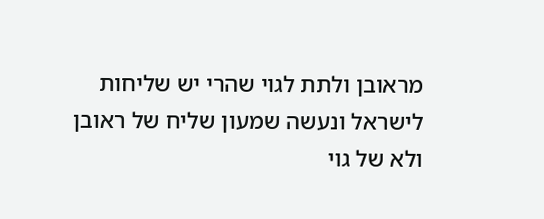מראובן ולתת לגוי שהרי יש שליחות לישראל ונעשה שמעון שליח של ראובן ולא של גוי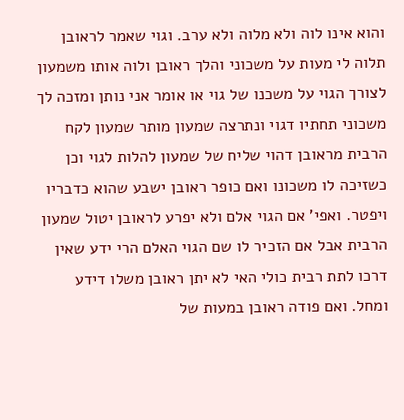והוא אינו לוה ולא מלוה ולא ערב. וגוי שאמר לראובן תלוה לי מעות על משכוני והלך ראובן ולוה אותו משמעון לצורך הגוי על משכנו של גוי או אומר אני נותן ומזכה לך משכוני תחתיו דגוי ונתרצה שמעון מותר שמעון לקח הרבית מראובן דהוי שליח של שמעון להלות לגוי וכן כשזיכה לו משכונו ואם כופר ראובן ישבע שהוא כדבריו ויפטר. ואפי' אם הגוי אלם ולא יפרע לראובן יטול שמעון הרבית אבל אם הזכיר לו שם הגוי האלם הרי ידע שאין דרכו לתת רבית כולי האי לא יתן ראובן משלו דידע ומחל. ואם פודה ראובן במעות של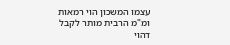עצמו המשכון הוי רמאות ומ"מ הרבית מותר לקבל דהוי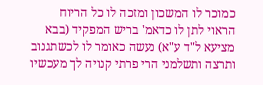כמוכר לו המשכון ומזכה לו כל הריוח הראוי לתן לו כדאמ' בריש המפקיד (בבא מציעא ל"ד ע"א) נעשה כאומר לו לכשתגנוב ותרצה ותשלמני הרי פרתי קנויה לך מעכשיו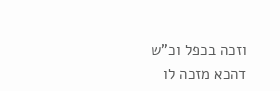וזכה בכפל וכ"ש דהכא מזכה לו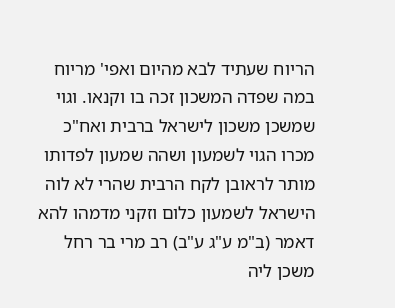הריוח שעתיד לבא מהיום ואפי' מריוח במה שפדה המשכון זכה בו וקנאו. וגוי שמשכן משכון לישראל ברבית ואח"כ מכרו הגוי לשמעון ושהה שמעון לפדותו מותר לראובן לקח הרבית שהרי לא לוה הישראל לשמעון כלום וזקני מדמהו להא דאמר (ב"מ ע"ג ע"ב) רב מרי בר רחל משכן ליה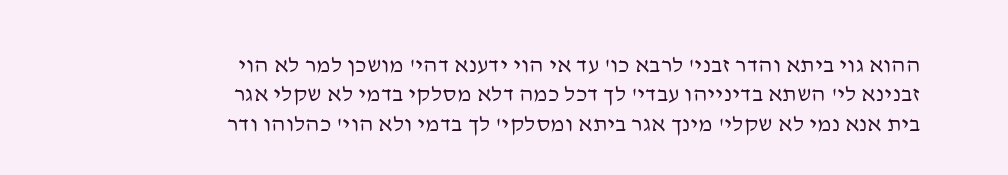ההוא גוי ביתא והדר זבני' לרבא כו' עד אי הוי ידענא דהי' מושכן למר לא הוי זבנינא לי' השתא בדינייהו עבדי' לך דכל כמה דלא מסלקי בדמי לא שקלי אגר בית אנא נמי לא שקלי' מינך אגר ביתא ומסלקי' לך בדמי ולא הוי' כהלוהו ודר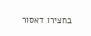בחצירו דאסור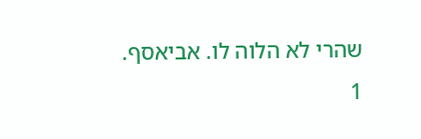שהרי לא הלוה לו. אביאסף.
1